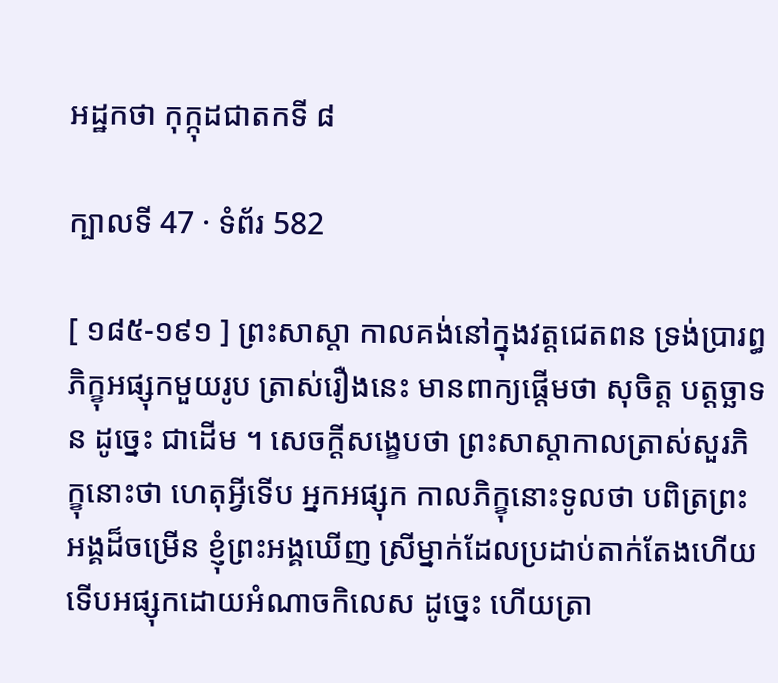អដ្ឋកថា កុក្កុដជាតកទី ៨

ក្បាលទី 47 · ទំព័រ 582

[ ១៨៥-១៩១ ] ព្រះសាស្តា កាលគង់នៅក្នុងវត្តជេតពន ទ្រង់ប្រារព្ធ ភិក្ខុអផ្សុកមួយរូប ត្រាស់រឿងនេះ មានពាក្យផ្តើមថា សុចិត្ត បត្តច្ឆាទន ដូច្នេះ ជាដើម ។ សេចក្តីសង្ខេបថា ព្រះសាស្តាកាលត្រាស់សួរភិក្ខុនោះថា ហេតុអ្វីទើប អ្នកអផ្សុក កាលភិក្ខុនោះទូលថា បពិត្រព្រះអង្គដ៏ចម្រើន ខ្ញុំព្រះអង្គឃើញ ស្រីម្នាក់ដែលប្រដាប់តាក់តែងហើយទើបអផ្សុកដោយអំណាចកិលេស ដូច្នេះ ហើយត្រា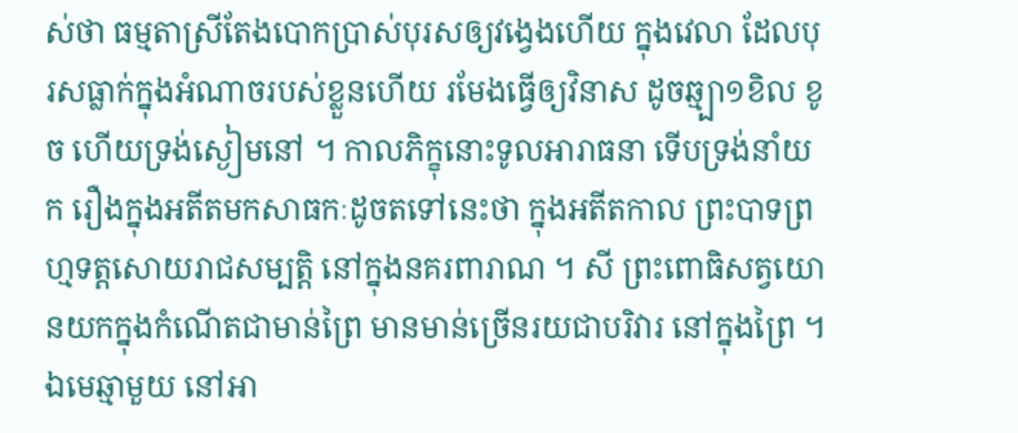ស់ថា ធម្មតាស្រីតែងបោកប្រាស់បុរសឲ្យវង្វេងហើយ ក្នុងវេលា ដែលបុរសធ្លាក់ក្នុងអំណាចរបស់ខ្លួនហើយ រមែងធ្វើឲ្យវិនាស ដូចឆ្ម្បា១ខិល ខូច ហើយទ្រង់ស្ងៀមនៅ ។ កាលភិក្ខុនោះទូលអារាធនា ទើបទ្រង់នាំយក រឿងក្នុងអតីតមកសាធកៈដូចតទៅនេះថា ក្នុងអតីតកាល ព្រះបាទព្រហ្មទត្តសោយរាជសម្បត្តិ នៅក្នុងនគរពារាណ ។ សី ព្រះពោធិសត្វយោនយកក្នុងកំណើតជាមាន់ព្រៃ មានមាន់ច្រើនរយជាបរិវារ នៅក្នុងព្រៃ ។ ឯមេឆ្មាមួយ នៅអា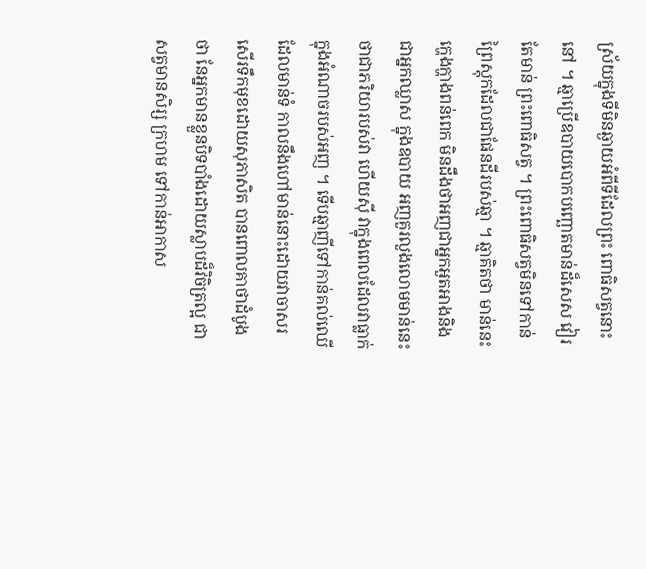ស្រ័យក្នុងទីមិនឆ្ងាយអំពីទីដែលព្រះ ពោធិសត្វនោះនៅ ។ ឆ្មាប្រើឧបាយបោកបញ្ឆោតមាន់ដ៏សេស វៀរតែមាន់ ព្រះពោធិសត្វ ។ ព្រះពោធិសត្វមិនទៅកាន់ព្រៃស្តុកដែលជាផែនដីរបស់ឆ្មា ។ ឆ្មាគិតថា មាន់នេះក្ហេងក្ហាងពន់ពេក មិនដឹងថាអញជាអ្នកអួតអាងនិងជាអ្នកឈ្លាស ក្នុងឧបាយ អញគួរលួងលោមមាន់នេះថាជាភរិយារបស់វា ហើយស៊ី វាក្នុងពេលដែលវាធ្លាក់ក្នុងអំណាចរបស់អញ ។ ទើបឆ្មាញីទៅកាន់គល់ឈើ ដែលមាន់ទំ កាលនឹងហៅមាន់នោះដោយវាចាសរសើរទឹកមុខដោយសុភាសិត បានពោលគាថាដំបូងថា នែអ្នកមានខ្លួនបិទបាំងដោយស្លាបដ៏វិចិត្រល្អ ជាសត្វមានសិរ្ស ក្រហម ទៅកាន់អាកាស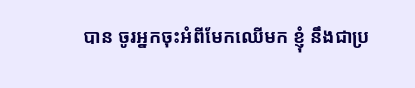បាន ចូរអ្នកចុះអំពីមែកឈើមក ខ្ញុំ នឹងជាប្រ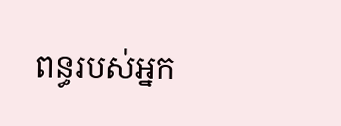ពន្ធរបស់អ្នក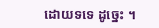ដោយទទេ ដូច្នេះ ។